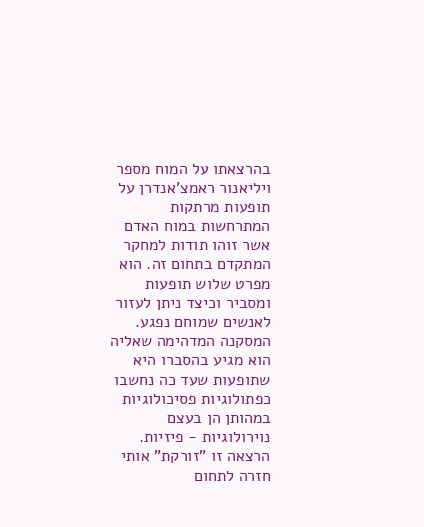בהרצאתו על המוח מספר ויליאנור ראמצ'אנדרן על תופעות מרתקות המתרחשות במוח האדם אשר זוהו תודות למחקר המתקדם בתחום זה. הוא מפרט שלוש תופעות ומסביר וכיצד ניתן לעזור לאנשים שמוחם נפגע. המסקנה המדהימה שאליה הוא מגיע בהסברו היא שתופעות שעד כה נחשבו כפתולוגיות פסיכולוגיות במהותן הן בעצם נוירולוגיות - פיזיות.
הרצאה זו "זורקת" אותי חזרה לתחום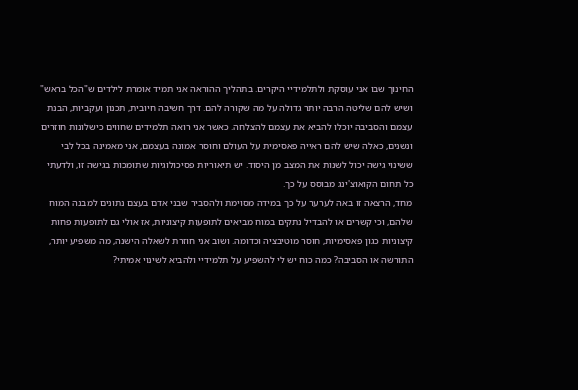החינוך שבו אני עוסקת ולתלמידיי היקרים. בתהליך ההוראה אני תמיד אומרת לילדים ש"הכל בראש" ושיש להם שליטה הרבה יותר גדולה על מה שקורה להם. דרך חשיבה חיובית, תכנון ועקביות, הבנת עצמם והסביבה יוכלו להביא את עצמם להצלחה. כאשר אני רואה תלמידים שחווים כישלונות חוזרים ונשנים, כאלה שיש להם ראייה פאסימית על העולם וחוסר אמונה בעצמם, אני מאמינה בכל לבי ששינוי גישה יכול לשנות את המצב מן היסוד. יש תיאוריות פסיכולוגיות שתומכות בגישה זו, ולדעתי כל תחום הקואוצ'ינג מבוסס על כך.
מחד, הרצאה זו באה לערער על כך במידה מסוימת ולהסביר שבני אדם בעצם נתונים למבנה המוח שלהם, וכי קשרים או להבדיל נתקים במוח מביאים לתופעות קיצוניות, אז אולי גם לתופעות פחות קיצוניות כגון פאסימיות, חוסר מוטיבציה וכדומה. ושוב אני חוזרת לשאלה הישנה, מה משפיע יותר, התורשה או הסביבה? כמה כוח יש לי להשפיע על תלמידיי ולהביא לשינוי אמיתי?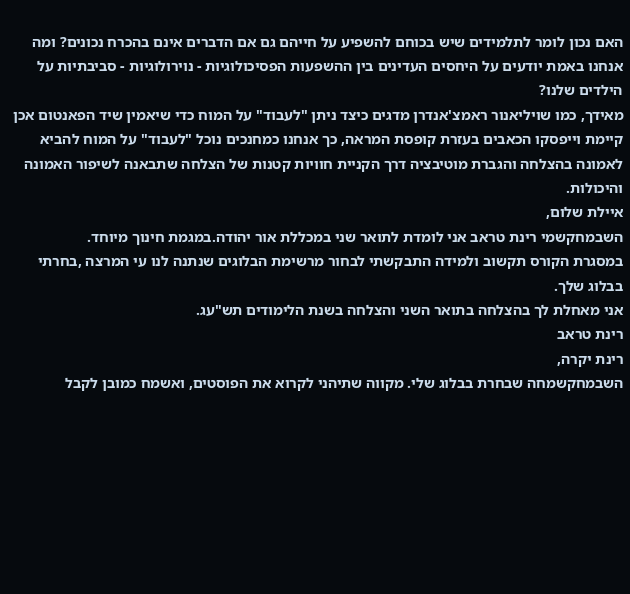האם נכון לומר לתלמידים שיש בכוחם להשפיע על חייהם גם אם הדברים אינם בהכרח נכונים? ומה אנחנו באמת יודעים על היחסים העדינים בין ההשפעות הפסיכולוגיות - נוירולוגיות - סביבתיות על הילדים שלנו?
מאידך, כמו שויליאנור ראמצ'אנדרן מדגים כיצד ניתן "לעבוד" על המוח כדי שיאמין שיד הפאנטום אכן קיימת וייפסקו הכאבים בעזרת קופסת המראה, כך אנחנו כמחנכים נוכל "לעבוד" על המוח להביא לאמונה בהצלחה והגברת מוטיבציה דרך הקניית חוויות קטנות של הצלחה שתבאנה לשיפור האמונה והיכולות.
איילת שלום,
השבמחקשמי רינת טראב אני לומדת לתואר שני במכללת אור יהודה.במגמת חינוך מיוחד.
במסגרת הקורס תקשוב ולמידה התבקשתי לבחור מרשימת הבלוגים שנתנה לנו עי המרצה ,בחרתי בבלוג שלך.
אני מאחלת לך בהצלחה בתואר השני והצלחה בשנת הלימודים תש"עג.
רינת טראב
רינת יקרה,
השבמחקשמחה שבחרת בבלוג שלי. מקווה שתיהני לקרוא את הפוסטים, ואשמח כמובן לקבל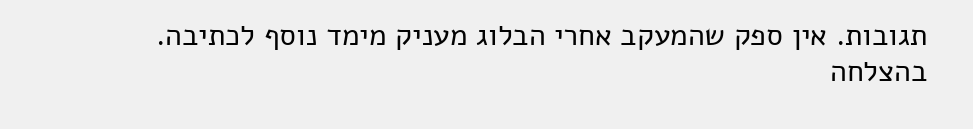תגובות. אין ספק שהמעקב אחרי הבלוג מעניק מימד נוסף לכתיבה.
בהצלחה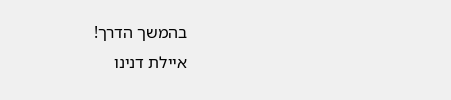בהמשך הדרך!
איילת דנינו